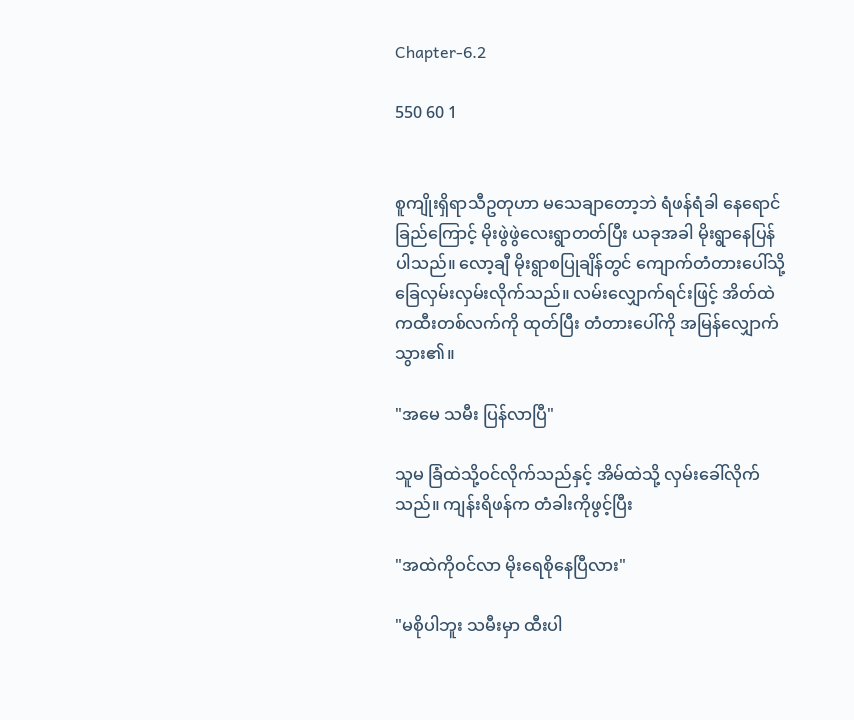Chapter-6.2

550 60 1


စူကျိုးရှိရာသီဥတုဟာ မသေချာတော့ဘဲ ရံဖန်ရံခါ နေရောင်ခြည်ကြောင့် မိုးဖွဲဖွဲလေးရွာတတ်ပြီး ယခုအခါ မိုးရွာနေပြန်ပါသည်။ လော့ချီ မိုးရွာစပြုချိန်တွင် ကျောက်တံတားပေါ်သို့ ခြေလှမ်းလှမ်းလိုက်သည်။ လမ်းလျှောက်ရင်းဖြင့် အိတ်ထဲကထီးတစ်လက်ကို ထုတ်ပြီး တံတားပေါ်ကို အမြန်လျှောက်သွား၏။

"အမေ သမီး ပြန်လာပြီ"

သူမ ခြံထဲသို့ဝင်လိုက်သည်နှင့် အိမ်ထဲသို့ လှမ်းခေါ်လိုက်သည်။ ကျန်းရိဖန်က တံခါးကိုဖွင့်ပြီး

"အထဲကိုဝင်လာ မိုးရေစိုနေပြီလား"

"မစိုပါဘူး သမီးမှာ ထီးပါ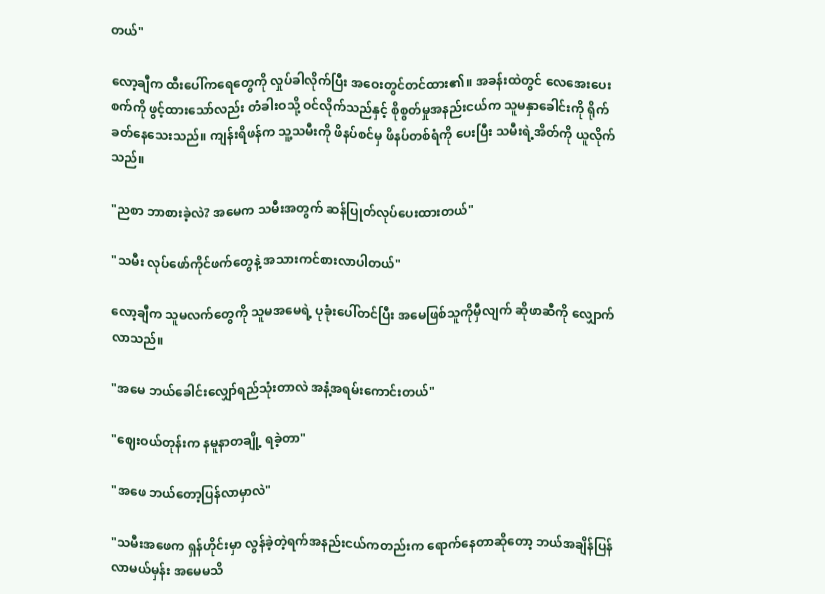တယ်"

လော့ချီက ထီးပေါ်ကရေတွေကို လှုပ်ခါလိုက်ပြီး အဝေးတွင်တင်ထား၏။ အခန်းထဲတွင် လေအေးပေးစက်ကို ဖွင့်ထားသော်လည်း တံခါးဝသို့ ဝင်လိုက်သည်နှင့် စိုစွတ်မှုအနည်းငယ်က သူမနှာခေါင်းကို ရိုက်ခတ်နေသေးသည်။ ကျန်းရိဖန်က သူ့သမီးကို ဖိနပ်စင်မှ ဖိနပ်တစ်ရံကို ပေးပြီး သမီးရဲ့အိတ်ကို ယူလိုက်သည်။

"ညစာ ဘာစားခဲ့လဲ? အမေက သမီးအတွက် ဆန်ပြုတ်လုပ်ပေးထားတယ်"

"သမီး လုပ်ဖော်ကိုင်ဖက်တွေနဲ့ အသားကင်စားလာပါတယ်"

လော့ချီက သူမလက်တွေကို သူမအမေရဲ့ ပုခုံးပေါ်တင်ပြီး အမေဖြစ်သူကိုမှီလျက် ဆိုဖာဆီကို လျှောက်လာသည်။

"အမေ ဘယ်ခေါင်းလျှော်ရည်သုံးတာလဲ အနံ့အရမ်းကောင်းတယ်"

"ဈေးဝယ်တုန်းက နမူနာတချို့ ရခဲ့တာ"

"အဖေ ဘယ်တော့ပြန်လာမှာလဲ"

"သမီးအဖေက ရှန်ဟိုင်းမှာ လွန်ခဲ့တဲ့ရက်အနည်းငယ်ကတည်းက ရောက်နေတာဆိုတော့ ဘယ်အချိန်ပြန်လာမယ်မှန်း အမေမသိ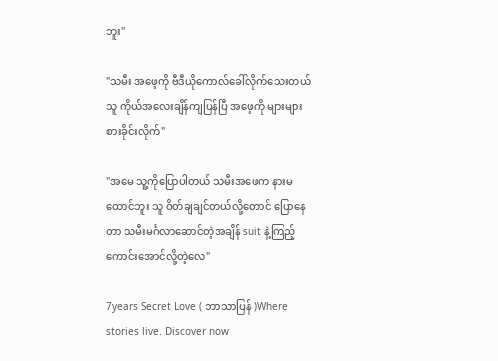ဘူး"

"သမီး အဖေ့ကို ဗီဒီယိုကောလ်ခေါ်လိုက်သေးတယ် သူ ကိုယ်အလေးချိန်ကျပြန်ပြီ အဖေ့ကို များများစားခိုင်းလိုက်"

"အမေ သူ့ကိုပြောပါတယ် သမီးအဖေက နားမထောင်ဘူး သူ ဝိတ်ချချင်တယ်လို့တောင် ပြောနေတာ သမီးမင်္ဂလာဆောင်တဲ့အချိန် suit နဲ့ကြည့်ကောင်းအောင်လို့တဲ့လေ"

7years Secret Love ( ဘာသာပြန် )Where stories live. Discover now